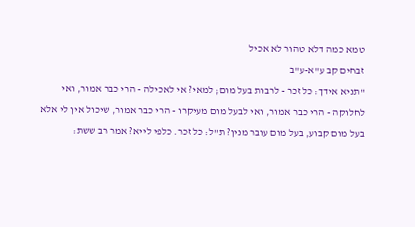טמא כמה דלא טהור לא אכיל
זבחים קב ע"א-ע"ב
"תניא אידך: כל זכר - לרבות בעל מום; למאי? אי לאכילה - הרי כבר אמור, ואי לחלוקה - הרי כבר אמור, ואי לבעל מום מעיקרו - הרי כבר אמור, שיכול אין לי אלא בעל מום קבוע, בעל מום עובר מנין? ת"ל: כל זכר. כלפי לייא? אמר רב ששת: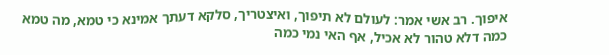איפוך. רב אשי אמר: לעולם לא תיפוך, ואיצטריך, סלקא דעתך אמינא כי טמא, מה טמא כמה דלא טהור לא אכיל, אף האי נמי כמה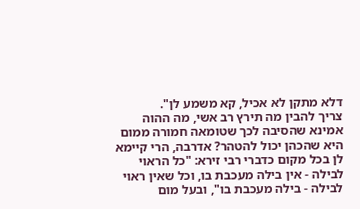דלא מתקן לא אכיל, קא משמע לן".
צריך להבין מה תירץ רב אשי, מה ההוה אמינא שהסיבה לכך שטומאה חמורה ממום היא שהכהן יכול להטהר? אדרבה, הרי קיימא לן בכל מקום כדברי רבי זירא: "כל הראוי לבילה - אין בילה מעכבת בו, וכל שאין ראוי לבילה - בילה מעכבת בו", ובעל מום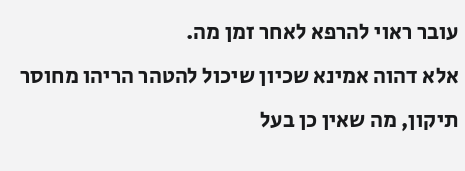עובר ראוי להרפא לאחר זמן מה.
אלא דהוה אמינא שכיון שיכול להטהר הריהו מחוסר תיקון, מה שאין כן בעל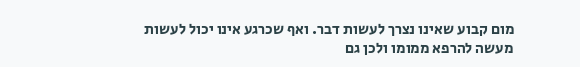מום קבוע שאינו נצרך לעשות דבר. ואף שכרגע אינו יכול לעשות מעשה להרפא ממומו ולכן גם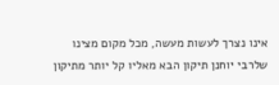אינו נצרך לעשות מעשה, מכל מקום מצינו שלרבי יוחנן תיקון הבא מאליו קל יותר מתיקון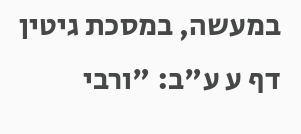במעשה, במסכת גיטין דף ע ע"ב: "ורבי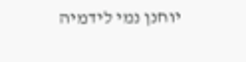יוחנן נמי לידמיה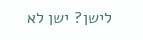לישן? ישן לא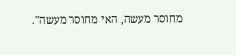מחוסר מעשה, האי מחוסר מעשה".